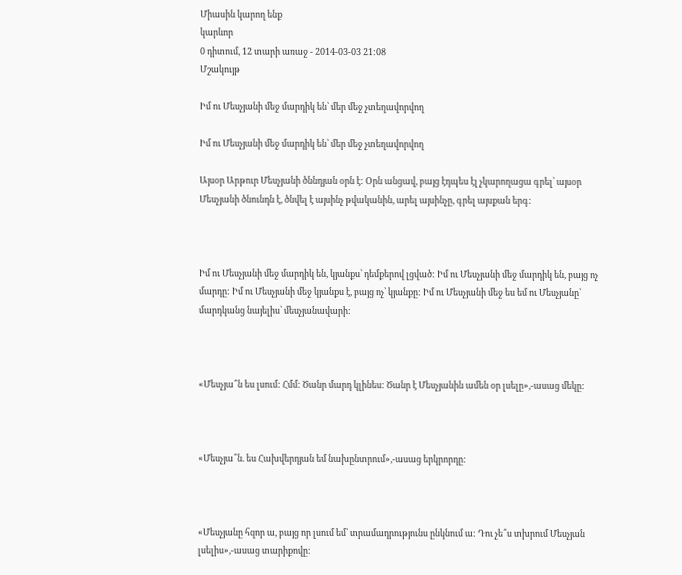Միասին կարող ենք
կարևոր
0 դիտում, 12 տարի առաջ - 2014-03-03 21:08
Մշակույթ

Իմ ու Մեսչյանի մեջ մարդիկ են՝ մեր մեջ չտեղավորվող

Իմ ու Մեսչյանի մեջ մարդիկ են՝ մեր մեջ չտեղավորվող

Այսօր Արթուր Մեսչյանի ծննդյան օրն է: Օրն անցավ, բայց էդպես էլ չկարողացա գրել՝ այսօր Մեսչյանի ծնունդն է, ծնվել է այսինչ թվականին, արել այսինչը, գրել այսքան երգ:



Իմ ու Մեսչյանի մեջ մարդիկ են, կյանքս՝ դեմքերով լցված: Իմ ու Մեսչյանի մեջ մարդիկ են, բայց ոչ մարդը: Իմ ու Մեսչյանի մեջ կյանքս է, բայց ոչ՝ կյանքը: Իմ ու Մեսչյանի մեջ ես եմ ու Մեսչյանը՝ մարդկանց նայելիս՝ մեսչյանավարի:



«Մեսչյա՞ն ես լսում: Հմմ: Ծանր մարդ կլինես: Ծանր է Մեսչյանին ամեն օր լսելը»,-ասաց մեկը:



«Մեսչյա՞ն. ես Հախվերդյան եմ նախընտրում»,-ասաց երկրորդը:



«Մեսչյանը հզոր ա, բայց որ լսում եմ՝ տրամադրությունս ընկնում ա: Դու չե՞ս տխրում Մեսչյան լսելիս»,-ասաց տարիքովը: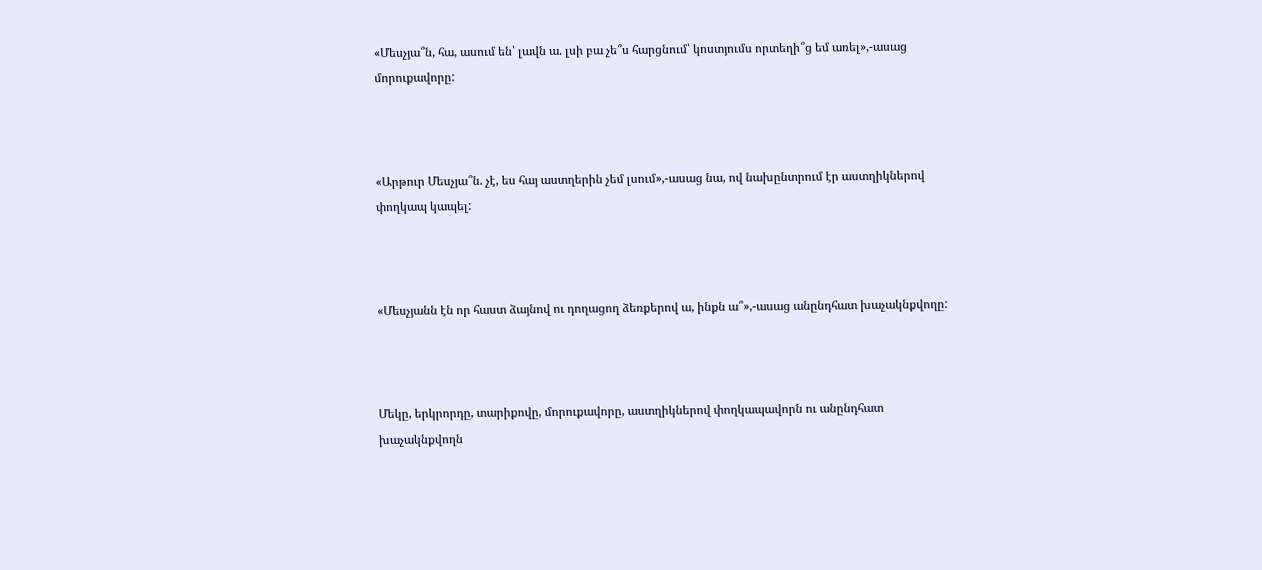«Մեսչյա՞ն, հա, ասում են՝ լավն ա. լսի բա չե՞ս հարցնում՝ կոստյումս որտեղի՞ց եմ առել»,-ասաց մորուքավորը:



«Արթուր Մեսչյա՞ն. չէ, ես հայ աստղերին չեմ լսում»,-ասաց նա, ով նախընտրում էր աստղիկներով փողկապ կապել:



«Մեսչյանն էն որ հաստ ձայնով ու դողացող ձեռքերով ա, ինքն ա՞»,-ասաց անընդհատ խաչակնքվողը:



Մեկը, երկրորդը, տարիքովը, մորուքավորը, աստղիկներով փողկապավորն ու անընդհատ խաչակնքվողն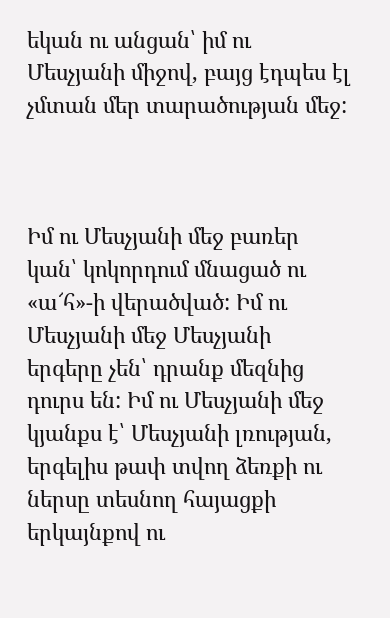եկան ու անցան՝ իմ ու Մեսչյանի միջով, բայց էդպես էլ չմտան մեր տարածության մեջ:



Իմ ու Մեսչյանի մեջ բառեր կան՝ կոկորդում մնացած ու «ա՜հ»-ի վերածված: Իմ ու Մեսչյանի մեջ Մեսչյանի երգերը չեն՝ դրանք մեզնից դուրս են: Իմ ու Մեսչյանի մեջ կյանքս է՝ Մեսչյանի լռության, երգելիս թափ տվող ձեռքի ու ներսը տեսնող հայացքի երկայնքով ու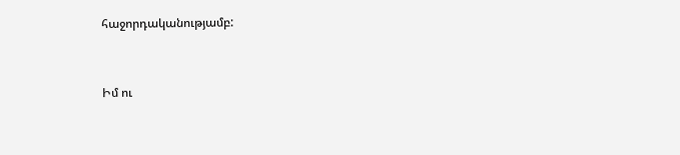հաջորդականությամբ:



Իմ ու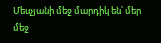Մեսչյանի մեջ մարդիկ են՝ մեր մեջ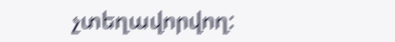չտեղավորվող: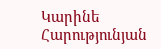Կարինե Հարությունյան